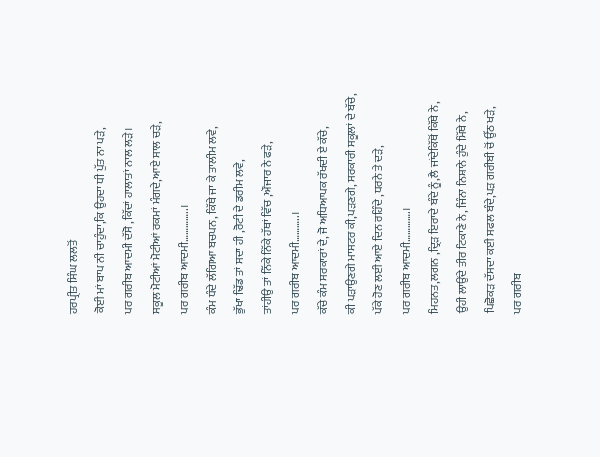ਹਰਪ੍ਰੀਤ ਸਿੰਘ ਲਲਤੋਂ
ਕੋਈ ਮਾਂ ਬਾਪ ਨੀ ਚਾਹੁੰਦਾ,ਕਿ ਉਹਦਾ ਧੀ ਪੁੱਤ ਨਾ ਪੜੇ,
ਪਰ ਗਰੀਬ ਆਦਮੀ ਦੱਸੋ ,ਕਿੱਦਾਂ ਹਾਲਾਤਾਂ ਨਾਲ ਲੜੇ।
ਸਕੂਲ ਮੋਟੀਆਂ ਮੋਟੀਆਂ ਰਕਮਾਂ ਮੰਗਦੇ,ਆਏ ਸਾਲ ਚੜੇ,
ਪਰ ਗਰੀਬ ਆਦਮੀ…………..।
ਕੰਮ ਧੰਦੇ ਲੱਗਿਆ ਬਚਪਨ, ਕਿੱਥੇ ਜਾ ਕੇ ਤਾਲੀਮ ਲਵੇ,
ਭੁੱਖਾ ਢਿੱਡ ਤਾਂ ਸਦਾ ਹੀ ,ਰੋਟੀ ਦੇ ਡਰੀਮ ਲਵੇ,
ਤਾਂਹੀਉ ਤਾਂ ਨਿੱਕੇ ਨਿੱਕੇ ਹੱਥਾਂ ਵਿੱਚ ,ਔਜਾਰ ਨੇ ਫੜੇ,
ਪਰ ਗਰੀਬ ਆਦਮੀ………..।
ਕੱਚੇ ਕੰਮ ਸਰਕਾਰਾਂ ਦੇ, ਜੋ ਅਧਿਆਪਕ ਰੱਖਦੀ ਏ ਕੱਚੇ,
ਕੀ ਪੜਾਉਣਗੇ ਮਾਸਟਰ ਕੀ,ਪੜਣਗੇ, ਸਰਕਾਰੀ ਸਕੂਲਾਂ ਦੇ ਬੱਚੇ,
ਪੱਕੇ ਹੋਣ ਲਈ ਆਏ ਦਿਨ ਰਹਿੰਦੇ ,ਧਰਨੇ ਤੇ ਦੜੇ,
ਪਰ ਗਰੀਬ ਆਦਮੀ………….।
ਮਿਹਨਤ,ਲਗਨ ,ਦ੍ਰਿੜ ਇਰਾਦੇ ਬੰਦੇ ਨੂੰ,ਲੈ ਜਾਂਦੇਕਿੱਥੋਂ ਕਿੱਥੇ ਨੇ,
ਉਹੀ ਲਾਉਂਦੇ ਤੀਰ ਟਿਕਾਣੇ ਨੇ, ਜਿੰਨਾ ਨਿਸ਼ਾਨੇ ਹੁੰਦੇ ਮਿੱਥੇ ਨੇ,
ਪਿਛੋਕੜ ਦੱਸਦਾ ਕਈ ਸਫਲ ਬੰਦੇ,ਪੜ ਗਰੀਬੀ ਚੋਂ ਉੱਠ ਖੜੇ,
ਪਰ ਗਰੀਬ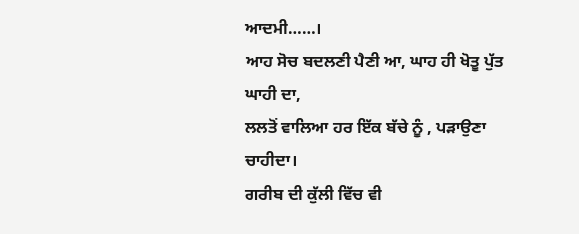ਆਦਮੀ……।
ਆਹ ਸੋਚ ਬਦਲਣੀ ਪੈਣੀ ਆ, ਘਾਹ ਹੀ ਖੋਤੂ ਪੁੱਤ ਘਾਹੀ ਦਾ,
ਲਲਤੋਂ ਵਾਲਿਆ ਹਰ ਇੱਕ ਬੱਚੇ ਨੂੰ , ਪੜਾਉਣਾ ਚਾਹੀਦਾ।
ਗਰੀਬ ਦੀ ਕੁੱਲੀ ਵਿੱਚ ਵੀ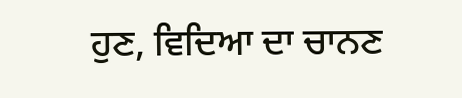ਹੁਣ, ਵਿਦਿਆ ਦਾ ਚਾਨਣ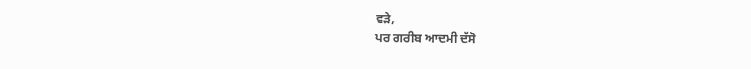ਵੜੇ,
ਪਰ ਗਰੀਬ ਆਦਮੀ ਦੱਸੋ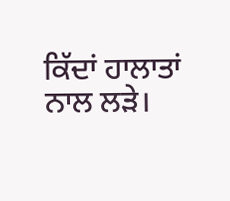ਕਿੱਦਾਂ ਹਾਲਾਤਾਂ ਨਾਲ ਲੜੇ।